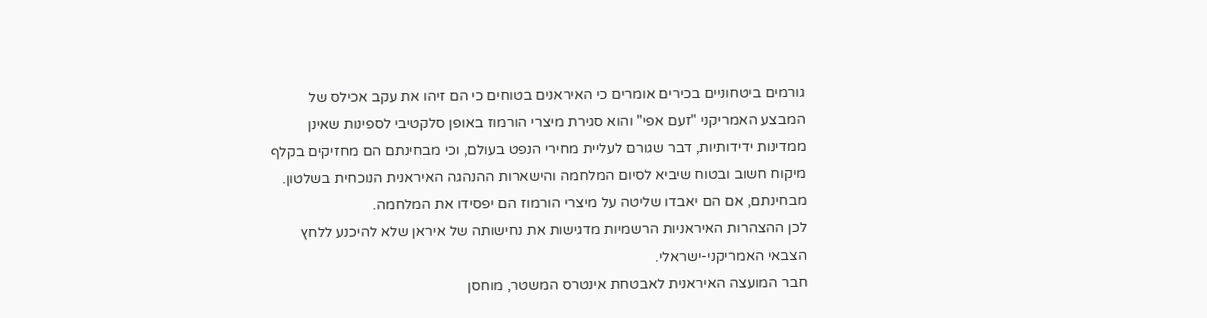גורמים ביטחוניים בכירים אומרים כי האיראנים בטוחים כי הם זיהו את עקב אכילס של המבצע האמריקני "זעם אפי" והוא סגירת מיצרי הורמוז באופן סלקטיבי לספינות שאינן ממדינות ידידותיות, דבר שגורם לעליית מחירי הנפט בעולם, וכי מבחינתם הם מחזיקים בקלף מיקוח חשוב ובטוח שיביא לסיום המלחמה והישארות ההנהגה האיראנית הנוכחית בשלטון.
מבחינתם, אם הם יאבדו שליטה על מיצרי הורמוז הם יפסידו את המלחמה.
לכן ההצהרות האיראניות הרשמיות מדגישות את נחישותה של איראן שלא להיכנע ללחץ הצבאי האמריקני-ישראלי.
חבר המועצה האיראנית לאבטחת אינטרס המשטר, מוחסן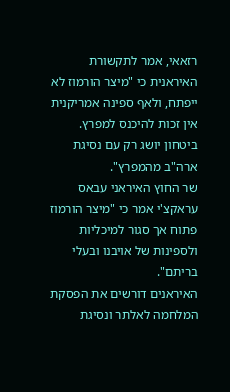רזאאי, אמר לתקשורת האיראנית כי "מיצר הורמוז לא ייפתח, ולאף ספינה אמריקנית אין זכות להיכנס למפרץ. ביטחון יושג רק עם נסיגת ארה"ב מהמפרץ".
שר החוץ האיראני עבאס עראקצ'י אמר כי "מיצר הורמוז פתוח אך סגור למיכליות ולספינות של אויבנו ובעלי בריתם".
האיראנים דורשים את הפסקת המלחמה לאלתר ונסיגת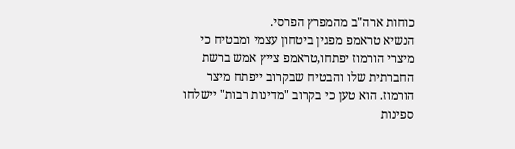כוחות ארה"ב מהמפרץ הפרסי.
הנשיא טראמפ מפגין ביטחון עצמי ומבטיח כי מיצרי הורמוז יפתחו,טראמפ צייץ אמש ברשת החברתית שלו והבטיח שבקרוב ייפתח מיצר הורמוז. הוא טען כי בקרוב "מדינות רבות" יישלחו ספינות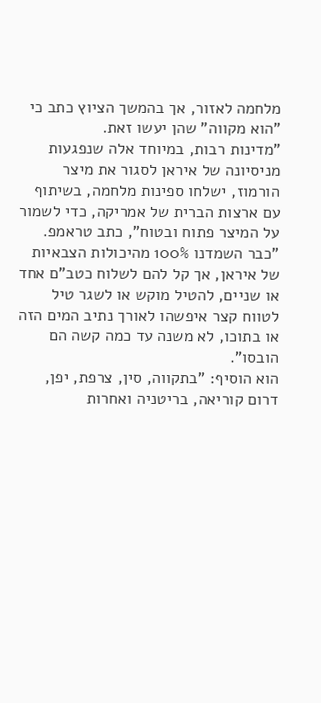מלחמה לאזור, אך בהמשך הציוץ כתב כי "הוא מקווה" שהן יעשו זאת.
"מדינות רבות, במיוחד אלה שנפגעות מניסיונה של איראן לסגור את מיצר הורמוז, ישלחו ספינות מלחמה, בשיתוף עם ארצות הברית של אמריקה, כדי לשמור על המיצר פתוח ובטוח", כתב טראמפ. "כבר השמדנו 100% מהיכולות הצבאיות של איראן, אך קל להם לשלוח כטב"ם אחד או שניים, להטיל מוקש או לשגר טיל לטווח קצר איפשהו לאורך נתיב המים הזה או בתוכו, לא משנה עד כמה קשה הם הובסו".
הוא הוסיף: "בתקווה, סין, צרפת, יפן, דרום קוריאה, בריטניה ואחרות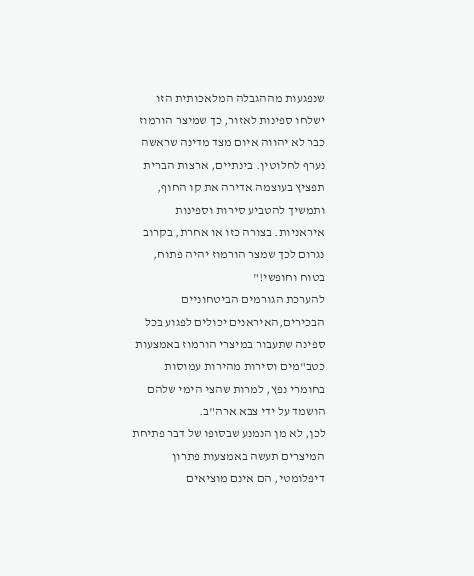שנפגעות מההגבלה המלאכותית הזו ישלחו ספינות לאזור, כך שמיצר הורמוז כבר לא יהווה איום מצד מדינה שראשה נערף לחלוטין. בינתיים, ארצות הברית תפציץ בעוצמה אדירה את קו החוף, ותמשיך להטביע סירות וספינות איראניות. בצורה כזו או אחרת, בקרוב נגרום לכך שמצר הורמוז יהיה פתוח, בטוח וחופשי!"
להערכת הגורמים הביטחוניים הבכירים,האיראנים יכולים לפגוע בכל ספינה שתעבור במיצרי הורמוז באמצעות כטב"מים וסירות מהירות עמוסות בחומרי נפץ, למרות שהצי הימי שלהם הושמד על ידי צבא ארה"ב.
לכן, לא מן הנמנע שבסופו של דבר פתיחת המיצרים תעשה באמצעות פתרון דיפלומטי, הם אינם מוציאים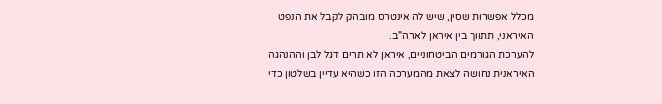מכלל אפשרות שסין, שיש לה אינטרס מובהק לקבל את הנפט האיראני, תתווך בין איראן לארה"ב.
להערכת הגורמים הביטחוניים, איראן לא תרים דגל לבן וההנהגה האיראנית נחושה לצאת מהמערכה הזו כשהיא עדיין בשלטון כדי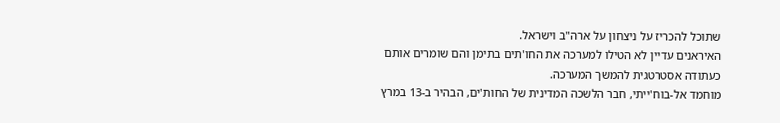שתוכל להכריז על ניצחון על ארה"ב וישראל.
האיראנים עדיין לא הטילו למערכה את החו'תים בתימן והם שומרים אותם כעתודה אסטרטגית להמשך המערכה.
מוחמד אל-בוח'ייתי, חבר הלשכה המדינית של החות'ים, הבהיר ב-13 במרץ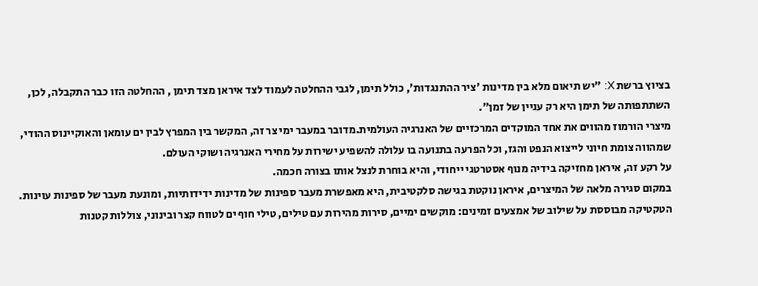בציוץ ברשת X: "יש תיאום מלא בין מדינות 'ציר ההתנגדות', כולל תימן, לגבי ההחלטה לעמוד לצד איראן מצד תימן , ההחלטה הזו כבר התקבלה, לכן, השתתפותה של תימן היא רק עניין של זמן".
מיצרי הורמוז מהווים את אחד המוקדים המרכזיים של האנרגיה העולמית.מדובר במעבר ימי צר זה, המקשר בין המפרץ לבין ים עומאן והאוקיינוס ההודי, שמהווה צומת חיוני לייצוא הנפט והגז, וכל הפרעה בתנועה בו עלולה להשפיע ישירות על מחירי האנרגיה ושוקי העולם.
על רקע זה, איראן מחזיקה בידיה מנוף אסטרטגי ייחודי, והיא בוחרת לנצל אותו בצורה חכמה.
במקום סגירה מלאה של המיצרים, איראן נוקטת בגישה סלקטיבית, היא מאפשרת מעבר ספינות של מדינות ידידותיות, ומונעת מעבר של ספינות עוינות. הטקטיקה מבוססת על שילוב של אמצעים זמינים: מוקשים ימיים, סירות מהירות עם טילים, טילי חוף ים לטווח קצר ובינוני, צוללות קטנות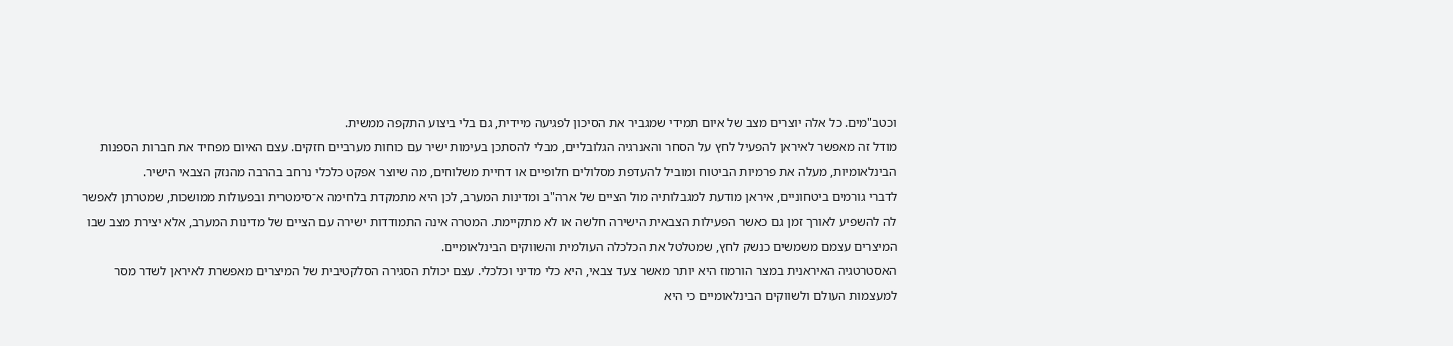וכטב"מים. כל אלה יוצרים מצב של איום תמידי שמגביר את הסיכון לפגיעה מיידית, גם בלי ביצוע התקפה ממשית.
מודל זה מאפשר לאיראן להפעיל לחץ על הסחר והאנרגיה הגלובליים, מבלי להסתכן בעימות ישיר עם כוחות מערביים חזקים. עצם האיום מפחיד את חברות הספנות הבינלאומיות, מעלה את פרמיות הביטוח ומוביל להעדפת מסלולים חלופיים או דחיית משלוחים, מה שיוצר אפקט כלכלי נרחב בהרבה מהנזק הצבאי הישיר.
לדברי גורמים ביטחוניים, איראן מודעת למגבלותיה מול הציים של ארה"ב ומדינות המערב, לכן היא מתמקדת בלחימה א־סימטרית ובפעולות ממושכות, שמטרתן לאפשר לה להשפיע לאורך זמן גם כאשר הפעילות הצבאית הישירה חלשה או לא מתקיימת. המטרה אינה התמודדות ישירה עם הציים של מדינות המערב, אלא יצירת מצב שבו המיצרים עצמם משמשים כנשק לחץ, שמטלטל את הכלכלה העולמית והשווקים הבינלאומיים.
האסטרטגיה האיראנית במצר הורמוז היא יותר מאשר צעד צבאי, היא כלי מדיני וכלכלי. עצם יכולת הסגירה הסלקטיבית של המיצרים מאפשרת לאיראן לשדר מסר למעצמות העולם ולשווקים הבינלאומיים כי היא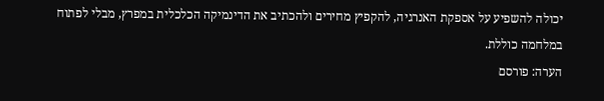יכולה להשפיע על אספקת האנרגיה, להקפיץ מחירים ולהכתיב את הדינמיקה הכלכלית במפרץ, מבלי לפתוח במלחמה כוללת.
הערה: פורסם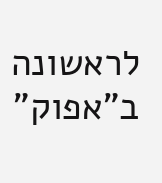לראשונה ב"אפוק"